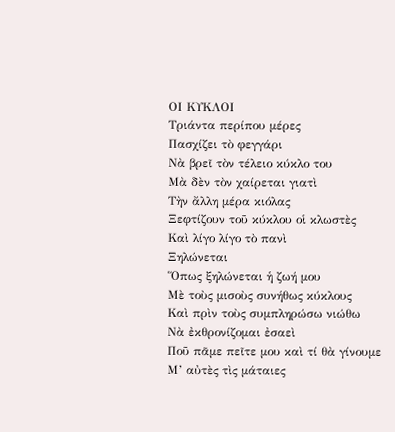ΟΙ ΚΥΚΛΟΙ
Τριάντα περίπου μέρες
Πασχίζει τὸ φεγγάρι
Νὰ βρεῖ τὸν τέλειο κύκλο του
Μὰ δὲν τὸν χαίρεται γιατὶ
Τὴν ἄλλη μέρα κιόλας
Ξεφτίζουν τοῦ κύκλου οἱ κλωστὲς
Καὶ λίγο λίγο τὸ πανὶ
Ξηλώνεται
Ὅπως ξηλώνεται ἡ ζωή μου
Μὲ τοὺς μισοὺς συνήθως κύκλους
Καὶ πρὶν τοὺς συμπληρώσω νιώθω
Νὰ ἐκθρονίζομαι ἐσαεὶ
Ποῦ πᾶμε πεῖτε μου καὶ τί θὰ γίνουμε
Μ’ αὐτὲς τὶς μάταιες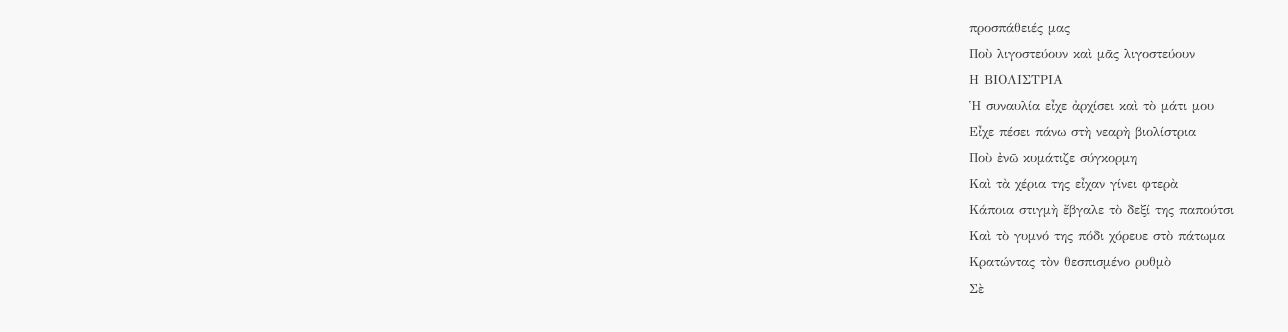προσπάθειές μας
Ποὺ λιγοστεύουν καὶ μᾶς λιγοστεύουν
Η ΒΙΟΛΙΣΤΡΙΑ
Ἡ συναυλία εἶχε ἀρχίσει καὶ τὸ μάτι μου
Εἶχε πέσει πάνω στὴ νεαρὴ βιολίστρια
Ποὺ ἐνῶ κυμάτιζε σύγκορμη
Καὶ τὰ χέρια της εἶχαν γίνει φτερὰ
Κάποια στιγμὴ ἔβγαλε τὸ δεξί της παπούτσι
Καὶ τὸ γυμνό της πόδι χόρευε στὸ πάτωμα
Κρατώντας τὸν θεσπισμένο ρυθμὸ
Σὲ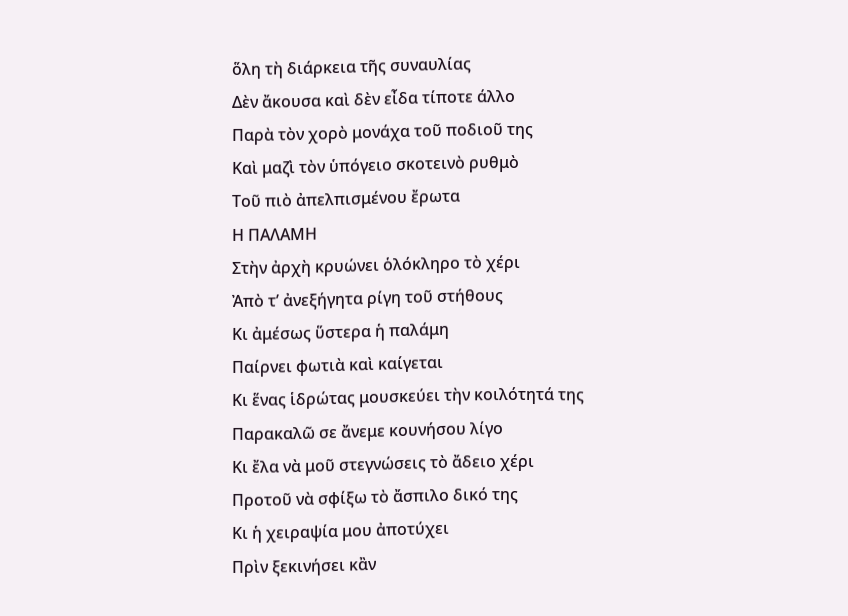ὅλη τὴ διάρκεια τῆς συναυλίας
Δὲν ἄκουσα καὶ δὲν εἶδα τίποτε άλλο
Παρὰ τὸν χορὸ μονάχα τοῦ ποδιοῦ της
Καὶ μαζὶ τὸν ὑπόγειο σκοτεινὸ ρυθμὸ
Τοῦ πιὸ ἀπελπισμένου ἔρωτα
Η ΠΑΛΑΜΗ
Στὴν ἀρχὴ κρυώνει ὁλόκληρο τὸ χέρι
Ἀπὸ τ’ ἀνεξήγητα ρίγη τοῦ στήθους
Κι ἀμέσως ὕστερα ἡ παλάμη
Παίρνει φωτιὰ καὶ καίγεται
Κι ἕνας ἱδρώτας μουσκεύει τὴν κοιλότητά της
Παρακαλῶ σε ἄνεμε κουνήσου λίγο
Κι ἔλα νὰ μοῦ στεγνώσεις τὸ ἄδειο χέρι
Προτοῦ νὰ σφίξω τὸ ἄσπιλο δικό της
Κι ἡ χειραψία μου ἀποτύχει
Πρὶν ξεκινήσει κἂν